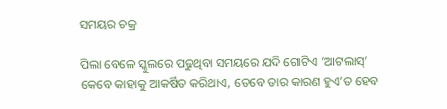ସମୟର ଚକ୍ର

ପିଲା ବେଳେ ସ୍କୁଲରେ ପଢୁଥିବା ସମୟରେ ଯଦି ଗୋଟିଏ ‘ଆଟଲାସ୍‌’ କେବେ କାହାକୁ ଆକର୍ଷିତ କରିଥାଏ, ତେବେ ତାର କାରଣ ହୁଏ’ତ ହେବ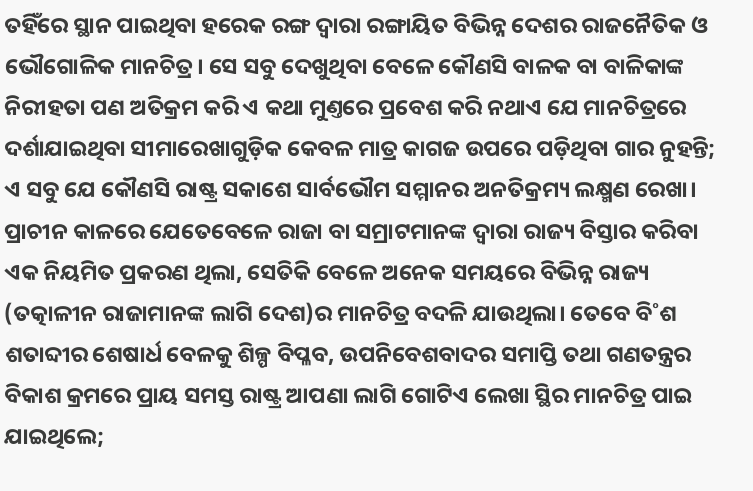ତହିଁରେ ସ୍ଥାନ ପାଇଥିବା ହରେକ ରଙ୍ଗ ଦ୍ବାରା ରଙ୍ଗାୟିତ ବିଭିନ୍ନ ଦେଶର ରାଜନୈତିକ ଓ ଭୌଗୋଳିକ ମାନଚିତ୍ର। ସେ ସବୁ ଦେଖୁଥିବା ବେଳେ କୌଣସି ବାଳକ ବା ବାଳିକାଙ୍କ ନିରୀହତା ପଣ ଅତିକ୍ରମ କରି ଏ କଥା ମୁଣ୍ତରେ ପ୍ରବେଶ କରି ନଥାଏ ଯେ ମାନଚିତ୍ରରେ ଦର୍ଶାଯାଇଥିବା ସୀମାରେଖାଗୁଡ଼ିକ କେବଳ ମାତ୍ର କାଗଜ ଉପରେ ପଡ଼ିଥିବା ଗାର ନୁହନ୍ତି; ଏ ସବୁ ଯେ କୌଣସି ରାଷ୍ଟ୍ର ସକାଶେ ସାର୍ବଭୌମ ସମ୍ମାନର ଅନତିକ୍ରମ୍ୟ ଲକ୍ଷ୍ମଣ ରେଖା। ପ୍ରାଚୀନ କାଳରେ ଯେତେବେଳେ ରାଜା ବା ସମ୍ରାଟମାନଙ୍କ ଦ୍ବାରା ରାଜ୍ୟ ବିସ୍ତାର କରିବା ଏକ ନିୟମିତ ପ୍ରକରଣ ଥିଲା, ସେତିକି ବେଳେ ଅନେକ ସମୟରେ ବିଭିନ୍ନ ରାଜ୍ୟ (ତତ୍କାଳୀନ ରାଜାମାନଙ୍କ ଲାଗି ଦେଶ)ର ମାନଚିତ୍ର ବଦଳି ଯାଉଥିଲା। ତେବେ ବି˚ଶ ଶତାବ୍ଦୀର ଶେଷାର୍ଧ ବେଳକୁ ଶିଳ୍ପ ବିପ୍ଳବ, ଉପନିବେଶବାଦର ସମାପ୍ତି ତଥା ଗଣତନ୍ତ୍ରର ବିକାଶ କ୍ରମରେ ପ୍ରାୟ ସମସ୍ତ ରାଷ୍ଟ୍ର ଆପଣା ଲାଗି ଗୋଟିଏ ଲେଖା ସ୍ଥିର ମାନଚିତ୍ର ପାଇ ଯାଇଥିଲେ;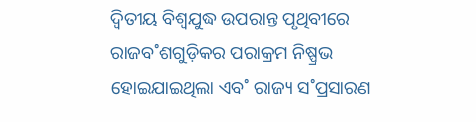ଦ୍ବିତୀୟ ବିଶ୍ବଯୁଦ୍ଧ ଉପରାନ୍ତ ପୃଥିବୀରେ ରାଜବ˚ଶଗୁଡ଼ିକର ପରାକ୍ରମ ନିଷ୍ପ୍ରଭ ହୋଇଯାଇଥିଲା ଏବ˚ ରାଜ୍ୟ ସ˚ପ୍ରସାରଣ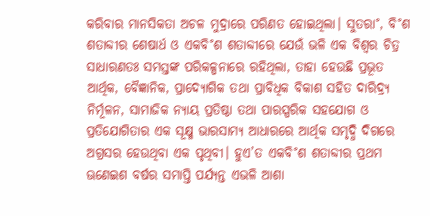କରିବାର ମାନସିକତା ଅଚଳ ମୁଦ୍ରାରେ ପରିଣତ ହୋଇଥିଲା। ସୁତରା˚, ବି˚ଶ ଶତାବ୍ଦୀର ଶେଷାର୍ଧ ଓ ଏକବି˚ଶ ଶତାବ୍ଦୀରେ ଯେଉଁ ଭଳି ଏକ ବିଶ୍ବର ଚିତ୍ର ସାଧାରଣତଃ ସମସ୍ତଙ୍କ ପରିକଳ୍ପନାରେ ରହିଥିଲା, ତାହା ହେଉଛି ପ୍ରଭୂତ ଆର୍ଥିକ, ବୈଜ୍ଞାନିକ, ପ୍ରାଦ୍ୟୋଗିକ ତଥା ପ୍ରାବିଧିକ ବିକାଶ ସହିତ ଦାରିଦ୍ର୍ୟ ନିର୍ମୂଳନ, ସାମାଜିକ ନ୍ୟାୟ ପ୍ରତିଷ୍ଠା ତଥା ପାରସ୍ପରିକ ସହଯୋଗ ଓ ପ୍ରତିଯୋଗିତାର ଏକ ସୂକ୍ଷ୍ମ ଭାରସାମ୍ୟ ଆଧାରରେ ଆର୍ଥିକ ସମୃଦ୍ଧି ଦିଗରେ ଅଗ୍ରସର ହେଉଥିବା ଏକ ପୃଥିବୀ। ହୁଏ’ତ ଏକବି˚ଶ ଶତାବ୍ଦୀର ପ୍ରଥମ ଊଣେଇଶ ବର୍ଷର ସମାପ୍ତି ପର୍ଯ୍ୟନ୍ତ ଏଭଳି ଆଶା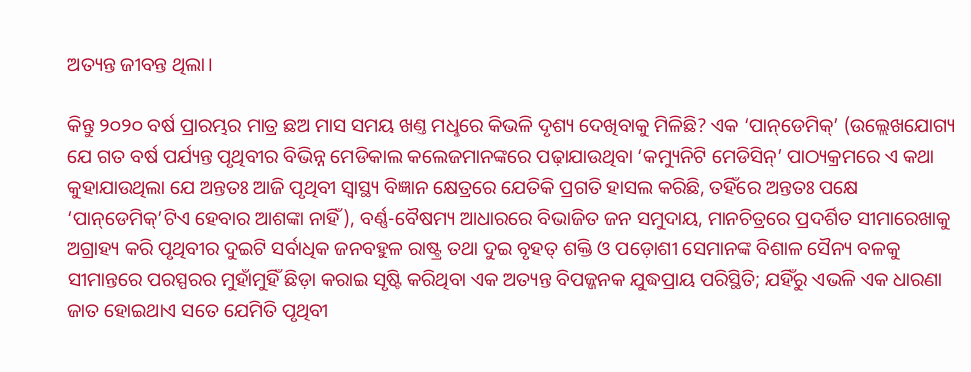ଅତ୍ୟନ୍ତ ଜୀବନ୍ତ ଥିଲା।

କିନ୍ତୁ ୨୦୨୦ ବର୍ଷ ପ୍ରାରମ୍ଭର ମାତ୍ର ଛଅ ମାସ ସମୟ ଖଣ୍ତ ମଧୢରେ କିଭଳି ଦୃଶ୍ୟ ଦେଖିବାକୁ ମିଳିଛି? ଏକ ‘ପାନ୍‌ଡେମିକ୍‌’ (ଉଲ୍ଲେଖଯୋଗ୍ୟ ଯେ ଗତ ବର୍ଷ ପର୍ଯ୍ୟନ୍ତ ପୃଥିବୀର ବିଭିନ୍ନ ମେଡିକାଲ କଲେଜମାନଙ୍କରେ ପଢ଼ାଯାଉଥିବା ‘କମ୍ୟୁନିଟି ମେଡିସିନ୍‌’ ପାଠ୍ୟକ୍ରମରେ ଏ କଥା କୁହାଯାଉଥିଲା ଯେ ଅନ୍ତତଃ ଆଜି ପୃଥିବୀ ସ୍ବାସ୍ଥ୍ୟ ବିଜ୍ଞାନ କ୍ଷେତ୍ରରେ ଯେତିକି ପ୍ରଗତି ହାସଲ କରିଛି, ତହିଁରେ ଅନ୍ତତଃ ପକ୍ଷେ ‘ପାନ୍‌ଡେମିକ୍‌’ଟିଏ ହେବାର ଆଶଙ୍କା ନାହିଁ), ବର୍ଣ୍ଣ-ବୈଷମ୍ୟ ଆଧାରରେ ବିଭାଜିତ ଜନ ସମୁଦାୟ, ମାନଚିତ୍ରରେ ପ୍ରଦର୍ଶିତ ସୀମାରେଖାକୁ ଅଗ୍ରାହ୍ୟ କରି ପୃଥିବୀର ଦୁଇଟି ସର୍ବାଧିକ ଜନବହୁଳ ରାଷ୍ଟ୍ର ତଥା ଦୁଇ ବୃହତ୍‌ ଶକ୍ତି ଓ ପଡ଼ୋଶୀ ସେମାନଙ୍କ ବିଶାଳ ସୈନ୍ୟ ବଳକୁ ସୀମାନ୍ତରେ ପରସ୍ପରର ମୁହାଁମୁହିଁ ଛିଡ଼ା କରାଇ ସୃଷ୍ଟି କରିଥିବା ଏକ ଅତ୍ୟନ୍ତ ବିପଜ୍ଜନକ ଯୁଦ୍ଧପ୍ରାୟ ପରିସ୍ଥିତି; ଯହିଁରୁ ଏଭଳି ଏକ ଧାରଣା ଜାତ ହୋଇଥାଏ ସତେ ଯେମିତି ପୃଥିବୀ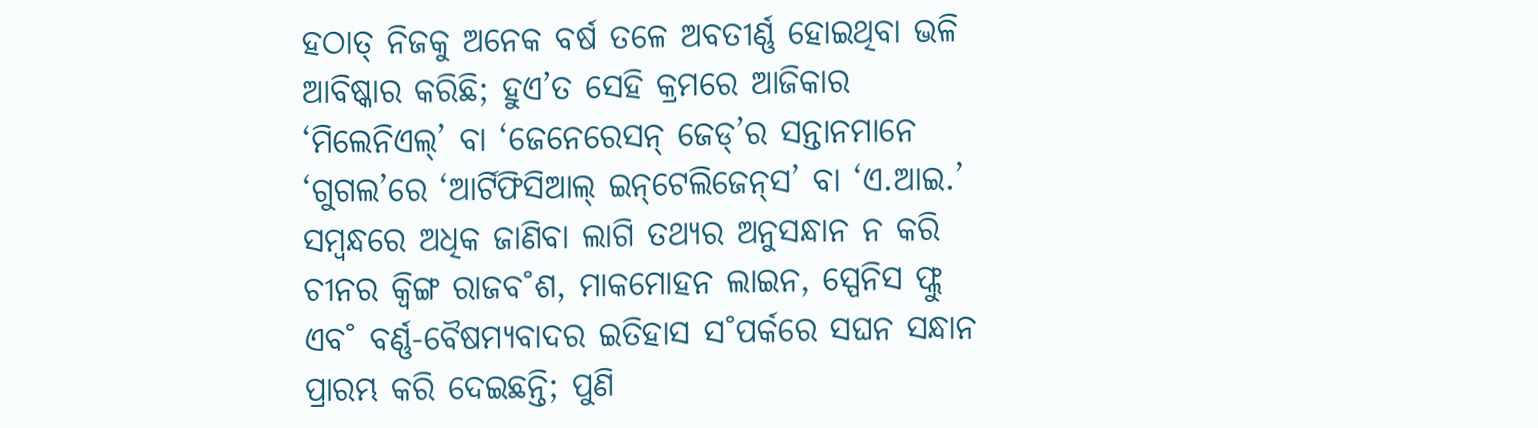ହଠାତ୍‌ ନିଜକୁ ଅନେକ ବର୍ଷ ତଳେ ଅବତୀର୍ଣ୍ଣ ହୋଇଥିବା ଭଳି ଆବିଷ୍କାର କରିଛି; ହୁଏ’ତ ସେହି କ୍ରମରେ ଆଜିକାର ‘ମିଲେନିଏଲ୍‌’ ବା ‘ଜେନେରେସନ୍‌ ଜେଡ୍‌’ର ସନ୍ତାନମାନେ ‘ଗୁଗଲ’ରେ ‘ଆର୍ଟିଫିସିଆଲ୍‌ ଇନ୍‌ଟେଲିଜେନ୍‌ସ’ ବା ‘ଏ.ଆଇ.’ ସମ୍ବନ୍ଧରେ ଅଧିକ ଜାଣିବା ଲାଗି ତଥ୍ୟର ଅନୁସନ୍ଧାନ ନ କରି ଚୀନର କ୍ବିଙ୍ଗ ରାଜବ˚ଶ, ମାକମୋହନ ଲାଇନ, ସ୍ପେନିସ ଫ୍ଲୁ ଏବ˚ ବର୍ଣ୍ଣ-ବୈଷମ୍ୟବାଦର ଇତିହାସ ସ˚ପର୍କରେ ସଘନ ସନ୍ଧାନ ପ୍ରାରମ୍ଭ କରି ଦେଇଛନ୍ତି; ପୁଣି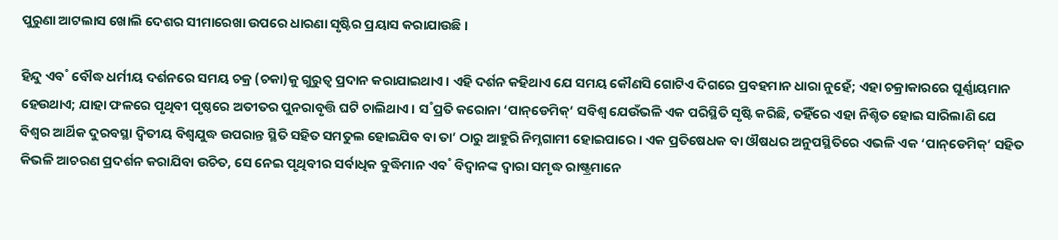ପୁରୁଣା ଆଟଲାସ ଖୋଲି ଦେଶର ସୀମାରେଖା ଉପରେ ଧାରଣା ସୃଷ୍ଟିର ପ୍ରୟାସ କରାଯାଉଛି।

ହିନ୍ଦୁ ଏବ˚ ବୌଦ୍ଧ ଧର୍ମୀୟ ଦର୍ଶନରେ ସମୟ ଚକ୍ର (ଚକା)କୁ ଗୁରୁତ୍ବ ପ୍ରଦାନ କରାଯାଇଥାଏ। ଏହି ଦର୍ଶନ କହିଥାଏ ଯେ ସମୟ କୌଣସି ଗୋଟିଏ ଦିଗରେ ପ୍ରବହମାନ ଧାରା ନୁହେଁ; ଏହା ଚକ୍ରାକାରରେ ଘୂର୍ଣ୍ଣାୟମାନ ହେଉଥାଏ; ଯାହା ଫଳରେ ପୃଥିବୀ ପୃଷ୍ଠରେ ଅତୀତର ପୁନରାବୃତ୍ତି ଘଟି ଚାଲିଥାଏ। ସ˚ପ୍ରତି କରୋନା ‘ପାନ୍‌ଡେମିକ୍‌’ ସବିଶ୍ବ ଯେଉଁଭଳି ଏକ ପରିସ୍ଥିତି ସୃଷ୍ଟି କରିଛି, ତହିଁରେ ଏହା ନିଶ୍ଚିତ ହୋଇ ସାରିଲାଣି ଯେ ବିଶ୍ବର ଆର୍ଥିକ ଦୁରବସ୍ଥା ଦ୍ବିତୀୟ ବିଶ୍ବଯୁଦ୍ଧ ଉପରାନ୍ତ ସ୍ଥିତି ସହିତ ସମତୁଲ ହୋଇଯିବ ବା ତା’ ଠାରୁ ଆହୁରି ନିମ୍ନଗାମୀ ହୋଇପାରେ। ଏକ ପ୍ରତିଷେଧକ ବା ଔଷଧର ଅନୁପସ୍ଥିତିରେ ଏଭଳି ଏକ ‘ପାନ୍‌ଡେମିକ୍‌’ ସହିତ କିଭଳି ଆଚରଣ ପ୍ରଦର୍ଶନ କରାଯିବା ଉଚିତ, ସେ ନେଇ ପୃଥିବୀର ସର୍ବାଧିକ ବୁଦ୍ଧିମାନ ଏବ˚ ବିଦ୍ବାନଙ୍କ ଦ୍ବାରା ସମୃଦ୍ଧ ରାଷ୍ଟ୍ରମାନେ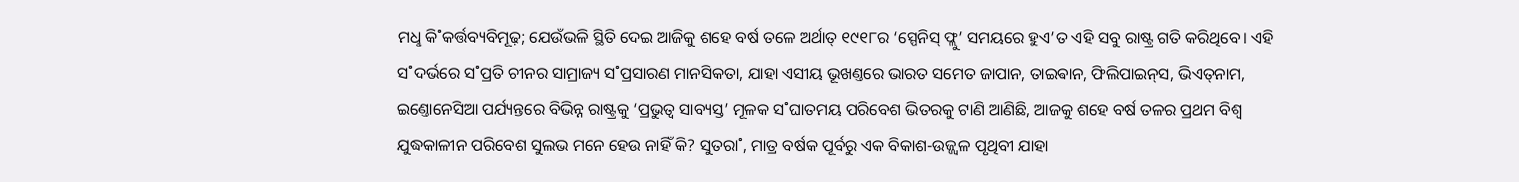ମଧୢ କି˚କର୍ତ୍ତବ୍ୟବିମୂଢ଼; ଯେଉଁଭଳି ସ୍ଥିତି ଦେଇ ଆଜିକୁ ଶହେ ବର୍ଷ ତଳେ ଅର୍ଥାତ୍‌ ୧୯୧୮ର ‘ସ୍ପେନିସ୍‌ ଫ୍ଲୁ’ ସମୟରେ ହୁଏ’ତ ଏହି ସବୁ ରାଷ୍ଟ୍ର ଗତି କରିଥିବେ। ଏହି ସ˚ଦର୍ଭରେ ସ˚ପ୍ରତି ଚୀନର ସାମ୍ରାଜ୍ୟ ସ˚ପ୍ରସାରଣ ମାନସିକତା, ଯାହା ଏସୀୟ ଭୂଖଣ୍ତରେ ଭାରତ ସମେତ ଜାପାନ, ତାଇଵାନ, ଫିଲିପାଇନ୍‌ସ, ଭିଏତ୍‌ନାମ, ଇଣ୍ତୋନେସିଆ ପର୍ଯ୍ୟନ୍ତରେ ବିଭିନ୍ନ ରାଷ୍ଟ୍ରକୁ ‘ପ୍ରଭୁତ୍ବ ସାବ୍ୟସ୍ତ’ ମୂଳକ ସ˚ଘାତମୟ ପରିବେଶ ଭିତରକୁ ଟାଣି ଆଣିଛି, ଆଜକୁ ଶହେ ବର୍ଷ ତଳର ପ୍ରଥମ ବିଶ୍ବ ଯୁଦ୍ଧକାଳୀନ ପରିବେଶ ସୁଲଭ ମନେ ହେଉ ନାହିଁ କି? ସୁତରା˚, ମାତ୍ର ବର୍ଷକ ପୂର୍ବରୁ ଏକ ବିକାଶ-ଉଜ୍ଜ୍ବଳ ପୃଥିବୀ ଯାହା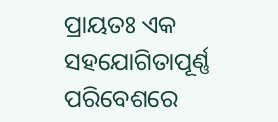ପ୍ରାୟତଃ ଏକ ସହଯୋଗିତାପୂର୍ଣ୍ଣ ପରିବେଶରେ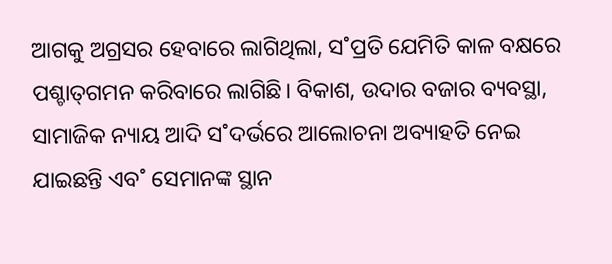ଆଗକୁ ଅଗ୍ରସର ହେବାରେ ଲାଗିଥିଲା, ସ˚ପ୍ରତି ଯେମିତି କାଳ ବକ୍ଷରେ ପଶ୍ଚାତ୍‌ଗମନ କରିବାରେ ଲାଗିଛି। ବିକାଶ, ଉଦାର ବଜାର ବ୍ୟବସ୍ଥା, ସାମାଜିକ ନ୍ୟାୟ ଆଦି ସ˚ଦର୍ଭରେ ଆଲୋଚନା ଅବ୍ୟାହତି ନେଇ ଯାଇଛନ୍ତି ଏବ˚ ସେମାନଙ୍କ ସ୍ଥାନ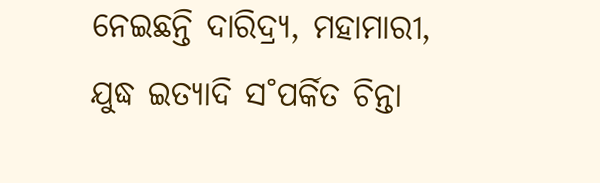ନେଇଛନ୍ତି ଦାରିଦ୍ର୍ୟ, ମହାମାରୀ, ଯୁଦ୍ଧ ଇତ୍ୟାଦି ସ˚ପର୍କିତ ଚିନ୍ତା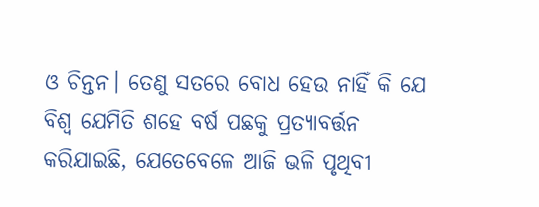ଓ ଚିନ୍ତନ। ତେଣୁ ସତରେ ବୋଧ ହେଉ ନାହିଁ କି ଯେ ବିଶ୍ବ ଯେମିତି ଶହେ ବର୍ଷ ପଛକୁ ପ୍ରତ୍ୟାବର୍ତ୍ତନ କରିଯାଇଛି, ଯେତେବେଳେ ଆଜି ଭଳି ପୃଥିବୀ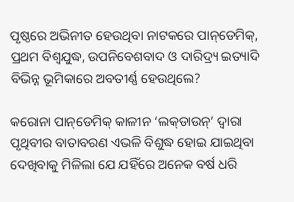ପୃଷ୍ଠରେ ଅଭିନୀତ ହେଉଥିବା ନାଟକରେ ପାନ୍‌ଡେମିକ୍‌, ପ୍ରଥମ ବିଶ୍ବଯୁଦ୍ଧ, ଉପନିବେଶବାଦ ଓ ଦାରିଦ୍ର୍ୟ ଇତ୍ୟାଦି ବିଭିନ୍ନ ଭୂମିକାରେ ଅବତୀର୍ଣ୍ଣ ହେଉଥିଲେ?

କରୋନା ପାନ୍‌ଡେମିକ୍‌ କାଳୀନ ‘ଲକ୍‌ଡାଉନ୍‌’ ଦ୍ବାରା ପୃଥିବୀର ବାତାବରଣ ଏଭଳି ବିଶୁଦ୍ଧ ହୋଇ ଯାଇଥିବା ଦେଖିବାକୁ ମିଳିଲା ଯେ ଯହିଁରେ ଅନେକ ବର୍ଷ ଧରି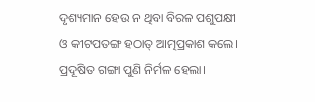ଦୃଶ୍ୟମାନ ହେଉ ନ ଥିବା ବିରଳ ପଶୁପକ୍ଷୀ ଓ କୀଟପତଙ୍ଗ ହଠାତ୍‌ ଆତ୍ମପ୍ରକାଶ କଲେ। ପ୍ରଦୂଷିତ ଗଙ୍ଗା ପୁଣି ନିର୍ମଳ ହେଲା।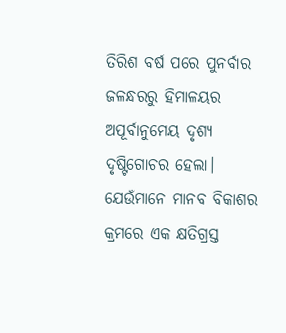ତିରିଶ ବର୍ଷ ପରେ ପୁନର୍ବାର ଜଳନ୍ଧରରୁ ହିମାଳୟର ଅପୂର୍ବାନୁମେୟ ଦୃଶ୍ୟ ଦୃଷ୍ଟିଗୋଚର ହେଲା। ଯେଉଁମାନେ ମାନବ ବିକାଶର କ୍ରମରେ ଏକ କ୍ଷତିଗ୍ରସ୍ତ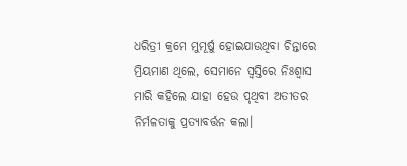ଧରିତ୍ରୀ କ୍ରମେ ମୁମୂର୍ଷୁ ହୋଇଯାଉଥିବା ଚିନ୍ତାରେ ମ୍ରିୟମାଣ ଥିଲେ, ସେମାନେ ସ୍ବସ୍ତିରେ ନିଃଶ୍ବାସ ମାରି କହିଲେ ଯାହା ହେଉ ପୃଥିବୀ ଅତୀତର ନିର୍ମଳତାକୁ ପ୍ରତ୍ୟାବର୍ତ୍ତନ କଲା।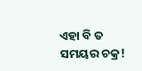ଏହା ବି ତ ସମୟର ଚକ୍ର!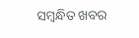ସମ୍ବନ୍ଧିତ ଖବର